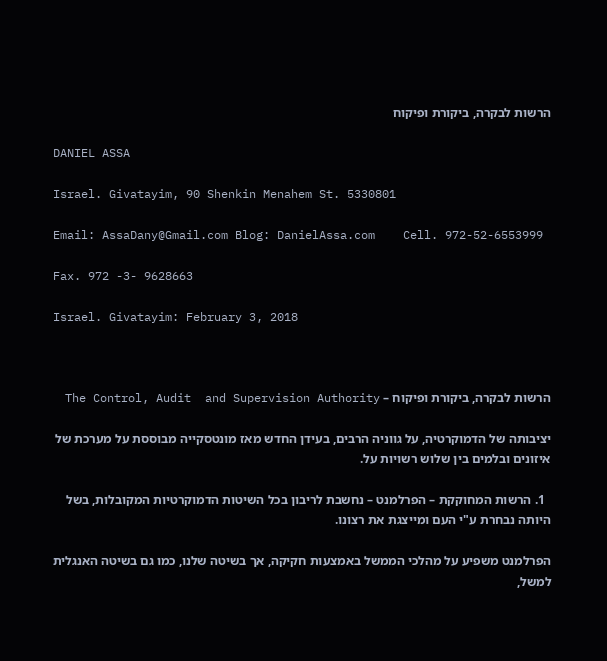הרשות לבקרה, ביקורת ופיקוח

DANIEL ASSA

Israel. Givatayim, 90 Shenkin Menahem St. 5330801

Email: AssaDany@Gmail.com Blog: DanielAssa.com    Cell. 972-52-6553999

Fax. 972 -3- 9628663

Israel. Givatayim: February 3, 2018



הרשות לבקרה, ביקורת ופיקוח – The Control, Audit  and Supervision Authority

יציבותה של הדמוקרטיה, על גווניה הרבים, בעידן החדש מאז מונטסקייה מבוססת על מערכת של איזונים ובלמים בין שלוש רשויות על.

  1. הרשות המחוקקת – הפרלמנט – נחשבת לריבון בכל השיטות הדמוקרטיות המקובלות, בשל היותה נבחרת ע"י העם ומייצגת את רצונו.

הפרלמנט משפיע על מהלכי הממשל באמצעות חקיקה, אך בשיטה שלנו, כמו גם בשיטה האנגלית למשל,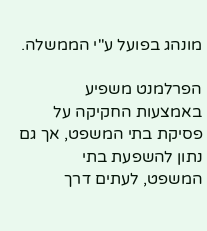מונהג בפועל ע"י הממשלה.

הפרלמנט משפיע באמצעות החקיקה על פסיקת בתי המשפט, אך גם נתון להשפעת בתי המשפט, לעתים דרך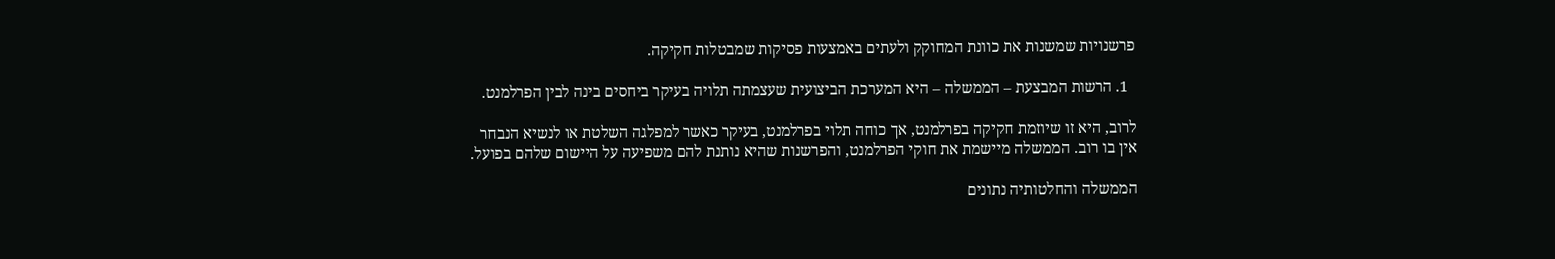פרשנויות שמשנות את כוונת המחוקק ולעתים באמצעות פסיקות שמבטלות חקיקה.

  1. הרשות המבצעת – הממשלה – היא המערכת הביצועית שעצמתה תלויה בעיקר ביחסים בינה לבין הפרלמנט.

לרוב, היא זו שיוזמת חקיקה בפרלמנט, אך כוחה תלוי בפרלמנט, בעיקר כאשר למפלגה השלטת או לנשיא הנבחר אין בו רוב. הממשלה מיישמת את חוקי הפרלמנט, והפרשנות שהיא נותנת להם משפיעה על היישום שלהם בפועל.

הממשלה והחלטותיה נתונים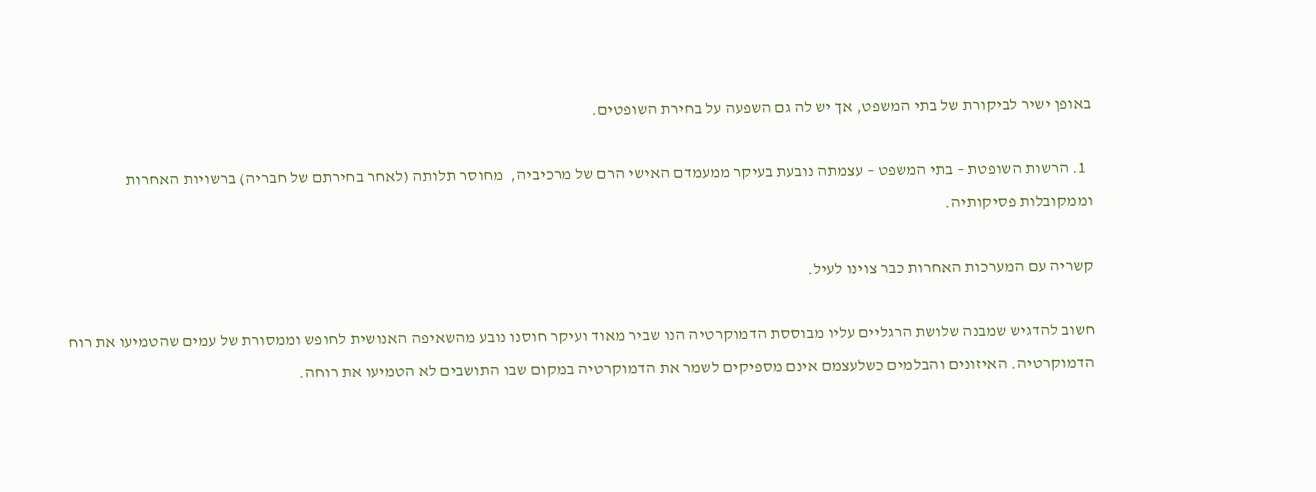באופן ישיר לביקורת של בתי המשפט, אך יש לה גם השפעה על בחירת השופטים.

  1. הרשות השופטת – בתי המשפט – עצמתה נובעת בעיקר ממעמדם האישי הרם של מרכיביה,  מחוסר תלותה (לאחר בחירתם של חבריה) ברשויות האחרות וממקובלות פסיקותיה.

קשריה עם המערכות האחרות כבר צוינו לעיל.

חשוב להדגיש שמבנה שלושת הרגליים עליו מבוססת הדמוקרטיה הנו שביר מאוד ועיקר חוסנו נובע מהשאיפה האנושית לחופש וממסורת של עמים שהטמיעו את רוח הדמוקרטיה. האיזונים והבלמים כשלעצמם אינם מספיקים לשמר את הדמוקרטיה במקום שבו התושבים לא הטמיעו את רוחה.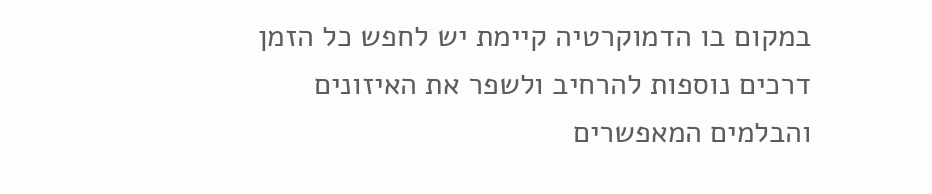במקום בו הדמוקרטיה קיימת יש לחפש כל הזמן דרכים נוספות להרחיב ולשפר את האיזונים והבלמים המאפשרים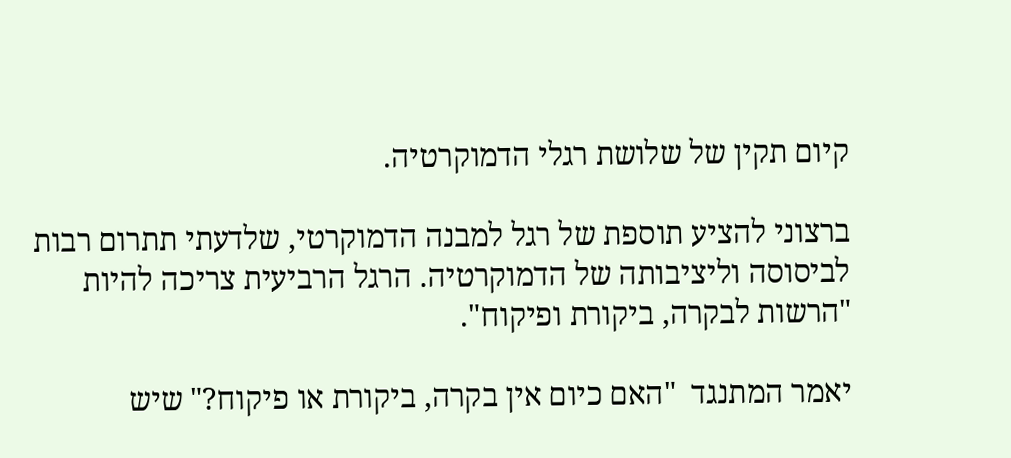קיום תקין של שלושת רגלי הדמוקרטיה.

ברצוני להציע תוספת של רגל למבנה הדמוקרטי, שלדעתי תתרום רבות לביסוסה וליציבותה של הדמוקרטיה. הרגל הרביעית צריכה להיות "הרשות לבקרה, ביקורת ופיקוח".

יאמר המתנגד  "האם כיום אין בקרה, ביקורת או פיקוח?" שיש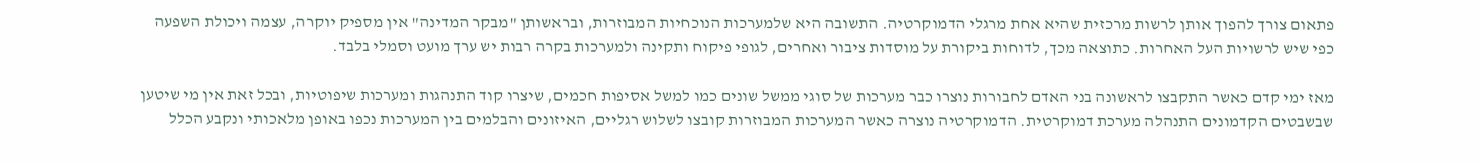פתאום צורך להפוך אותן לרשות מרכזית שהיא אחת מרגלי הדמוקרטיה. התשובה היא שלמערכות הנוכחיות המבוזרות, ובראשותן "מבקר המדינה" אין מספיק יוקרה, עצמה ויכולת השפעה כפי שיש לרשויות העל האחרות. כתוצאה מכך, לדוחות ביקורת על מוסדות ציבור ואחרים, לגופי פיקוח ותקינה ולמערכות בקרה רבות יש ערך מועט וסמלי בלבד.

מאז ימי קדם כאשר התקבצו לראשונה בני האדם לחבורות נוצרו כבר מערכות של סוגי ממשל שונים כמו למשל אסיפות חכמים, שיצרו קוד התנהגות ומערכות שיפוטיות, ובכל זאת אין מי שיטען שבשבטים הקדמונים התנהלה מערכת דמוקרטית. הדמוקרטיה נוצרה כאשר המערכות המבוזרות קובצו לשלוש רגליים, האיזונים והבלמים בין המערכות נכפו באופן מלאכותי ונקבע הכלל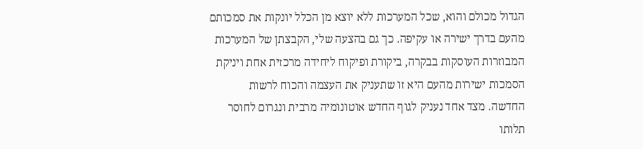הגדול מכולם והוא, שכל המערכות ללא יוצא מן הכלל יונקות את סמכותם מהעם בדרך ישירה או עקיפה. כך גם בהצעה שלי, הקבצתן של המערכות המבוזרות העוסקות בבקרה, ביקורת ופיקוח ליחידה מרכזית אחת ויניקת הסמכות ישירות מהעם היא זו שתעניק את העצמה והכוח לרשות החדשה. מצד אחד נעניק לגוף החדש אוטונומיה מרבית ונגרום לחוסר תלותו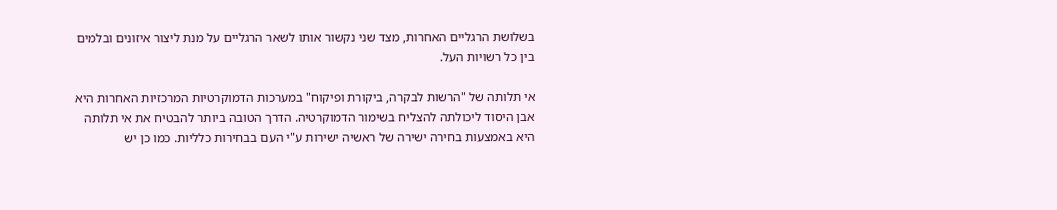בשלושת הרגליים האחרות, מצד שני נקשור אותו לשאר הרגליים על מנת ליצור איזונים ובלמים בין כל רשויות העל.

אי תלותה של "הרשות לבקרה, ביקורת ופיקוח" במערכות הדמוקרטיות המרכזיות האחרות היא אבן היסוד ליכולתה להצליח בשימור הדמוקרטיה. הדרך הטובה ביותר להבטיח את אי תלותה היא באמצעות בחירה ישירה של ראשיה ישירות ע"י העם בבחירות כלליות. כמו כן יש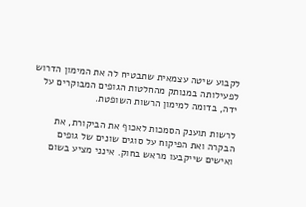לקבוע שיטה עצמאית שתבטיח לה את המימון הדרוש לפעילותה במנותק מהחלטות הגופים המבוקרים על ידה, בדומה למימון הרשות השופטת.

לרשות תוענק הסמכות לאכוף את הביקורת, את הבקרה ואת הפיקוח על סוגים שונים של גופים ואישים שייקבעו מראש בחוק. אינני מציע בשום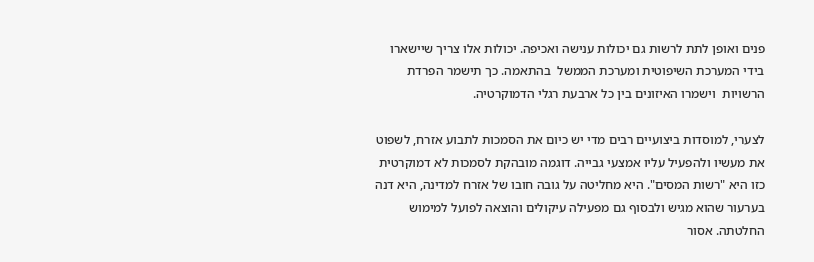פנים ואופן לתת לרשות גם יכולות ענישה ואכיפה. יכולות אלו צריך שיישארו בידי המערכת השיפוטית ומערכת הממשל  בהתאמה. כך תישמר הפרדת הרשויות  וישמרו האיזונים בין כל ארבעת רגלי הדמוקרטיה.

לצערי, למוסדות ביצועיים רבים מדי יש כיום את הסמכות לתבוע אזרח, לשפוט את מעשיו ולהפעיל עליו אמצעי גבייה. דוגמה מובהקת לסמכות לא דמוקרטית כזו היא "רשות המסים". היא מחליטה על גובה חובו של אזרח למדינה, היא דנה בערעור שהוא מגיש ולבסוף גם מפעילה עיקולים והוצאה לפועל למימוש החלטתה. אסור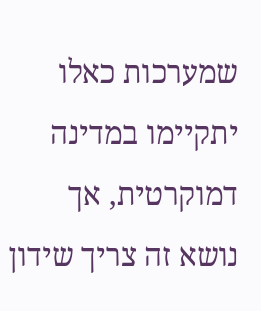שמערכות כאלו יתקיימו במדינה דמוקרטית, אך נושא זה צריך שידון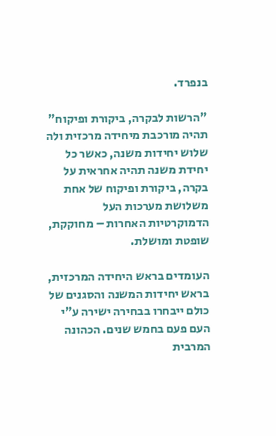בנפרד.

"הרשות לבקרה, ביקורת ופיקוח" תהיה מורכבת מיחידה מרכזית ולה שלוש יחידות משנה, כאשר כל יחידת משנה תהיה אחראית על בקרה, ביקורת ופיקוח של אחת משלושת מערכות העל הדמוקרטיות האחרות – מחוקקת, שופטת ומושלת.

העומדים בראש היחידה המרכזית, בראש יחידות המשנה והסגנים של כולם ייבחרו בבחירה ישירה ע"י העם פעם בחמש שנים. הכהונה המרבית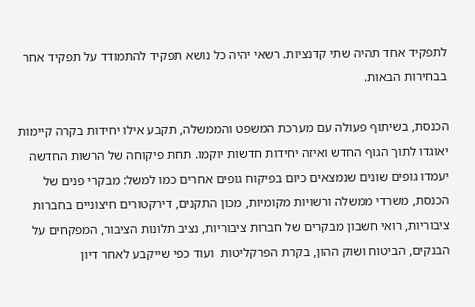לתפקיד אחד תהיה שתי קדנציות. רשאי יהיה כל נושא תפקיד להתמודד על תפקיד אחר בבחירות הבאות.

הכנסת, בשיתוף פעולה עם מערכת המשפט והממשלה, תקבע אילו יחידות בקרה קיימות יאוגדו לתוך הגוף החדש ואיזה יחידות חדשות יוקמו. תחת פיקוחה של הרשות החדשה יעמדו גופים שונים שנמצאים כיום בפיקוח גופים אחרים כמו למשל: מבקרי פנים של הכנסת, משרדי ממשלה ורשויות מקומיות, מכון התקנים, דירקטורים חיצוניים בחברות ציבוריות, רואי חשבון מבקרים של חברות ציבוריות, נציב תלונות הציבור, המפקחים על הבנקים, הביטוח ושוק ההון, בקרת הפרקליטות  ועוד כפי שייקבע לאחר דיון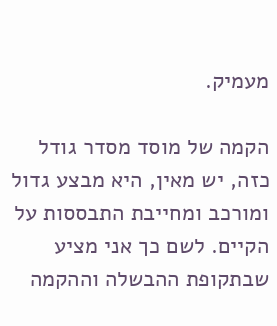מעמיק.

הקמה של מוסד מסדר גודל כזה, יש מאין, היא מבצע גדול ומורכב ומחייבת התבססות על הקיים. לשם כך אני מציע שבתקופת ההבשלה וההקמה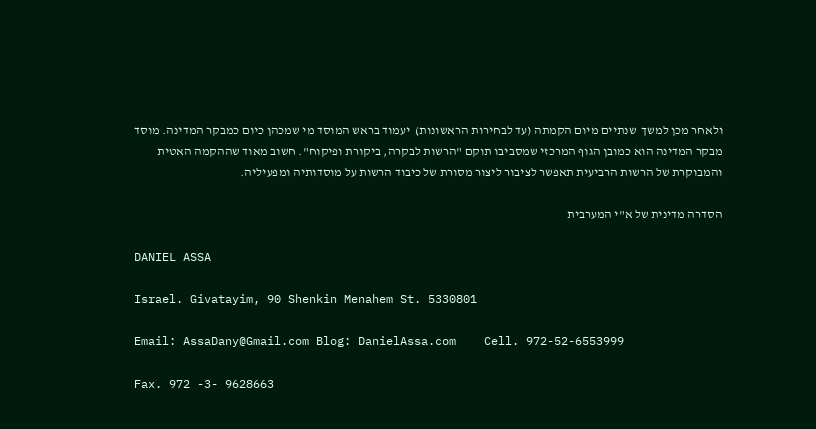ולאחר מכן למשך  שנתיים מיום הקמתה (עד לבחירות הראשונות)  יעמוד בראש המוסד מי שמכהן כיום כמבקר המדינה. מוסד מבקר המדינה הוא כמובן הגוף המרכזי שמסביבו תוקם "הרשות לבקרה, ביקורת ופיקוח". חשוב מאוד שההקמה האטית והמבוקרת של הרשות הרביעית תאפשר לציבור ליצור מסורת של כיבוד הרשות על מוסדותיה ומפעיליה.

הסדרה מדינית של א"י המערבית

DANIEL ASSA

Israel. Givatayim, 90 Shenkin Menahem St. 5330801

Email: AssaDany@Gmail.com Blog: DanielAssa.com    Cell. 972-52-6553999

Fax. 972 -3- 9628663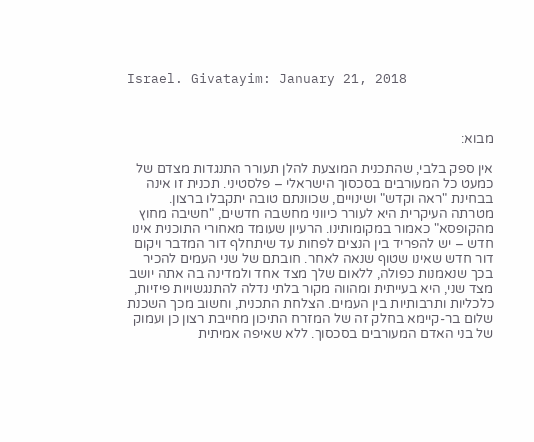Israel. Givatayim: January 21, 2018



מבוא:

אין ספק בלבי, שהתכנית המוצעת להלן תעורר התנגדות מצדם של כמעט כל המעורבים בסכסוך הישראלי – פלסטיני. תכנית זו אינה בבחינת "ראה וקדש" ושינויים, שכוונתם טובה יתקבלו ברצון. מטרתה העיקרית היא לעורר כיווני מחשבה חדשים, "חשיבה מחוץ מהקופסא" כאמור במקומותינו. הרעיון שעומד מאחורי התוכנית אינו חדש – יש להפריד בין הנצים לפחות עד שיתחלף דור המדבר ויקום דור חדש שאינו שטוף שנאה לאחר. חובתם של שני העמים להכיר בכך שנאמנות כפולה, ללאום שלך מצד אחד ולמדינה בה אתה יושב מצד שני, היא בעייתית ומהווה מקור בלתי נדלה להתנגשויות פיזיות, כלכליות ותרבותיות בין העמים. הצלחת התכנית, וחשוב מכך השכנת שלום בר-קיימא בחלק זה של המזרח התיכון מחייבת רצון כן ועמוק של בני האדם המעורבים בסכסוך. ללא שאיפה אמיתית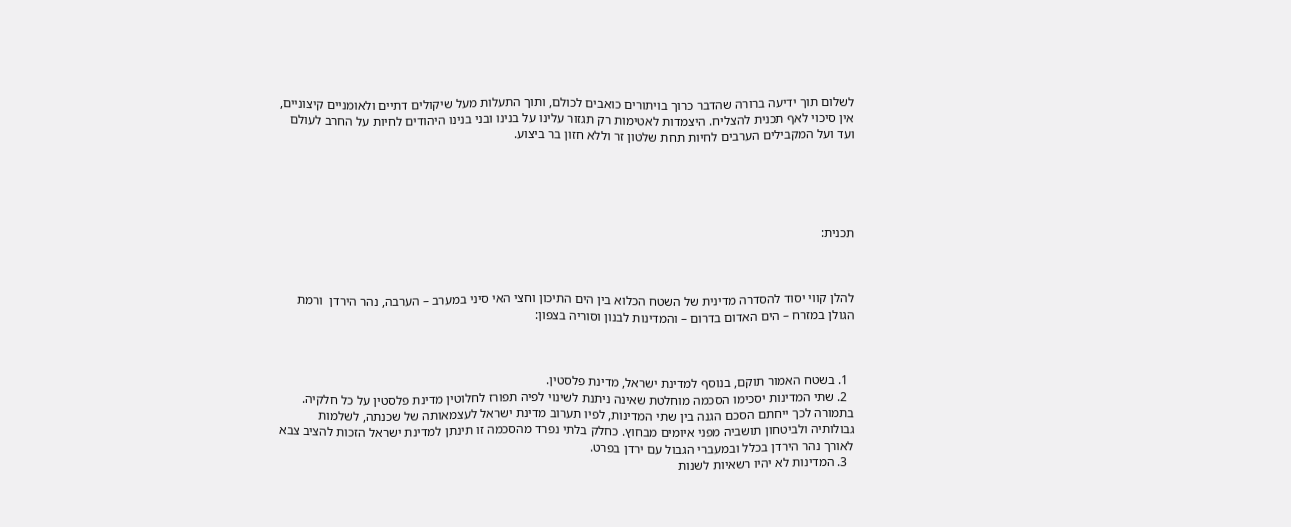לשלום תוך ידיעה ברורה שהדבר כרוך בויתורים כואבים לכולם, ותוך התעלות מעל שיקולים דתיים ולאומניים קיצוניים, אין סיכוי לאף תכנית להצליח. היצמדות לאטימות רק תגזור עלינו על בנינו ובני בנינו היהודים לחיות על החרב לעולם ועד ועל המקבילים הערבים לחיות תחת שלטון זר וללא חזון בר ביצוע.





תכנית:



להלן קווי יסוד להסדרה מדינית של השטח הכלוא בין הים התיכון וחצי האי סיני במערב – הערבה, נהר הירדן  ורמת הגולן במזרח – הים האדום בדרום – והמדינות לבנון וסוריה בצפון:



  1. בשטח האמור תוקם, בנוסף למדינת ישראל, מדינת פלסטין.
  2. שתי המדינות יסכימו הסכמה מוחלטת שאינה ניתנת לשינוי לפיה תפורז לחלוטין מדינת פלסטין על כל חלקיה. בתמורה לכך ייחתם הסכם הגנה בין שתי המדינות, לפיו תערוב מדינת ישראל לעצמאותה של שכנתה, לשלמות גבולותיה ולביטחון תושביה מפני איומים מבחוץ. כחלק בלתי נפרד מהסכמה זו תינתן למדינת ישראל הזכות להציב צבא לאורך נהר הירדן בכלל ובמעברי הגבול עם ירדן בפרט.
  3. המדינות לא יהיו רשאיות לשנות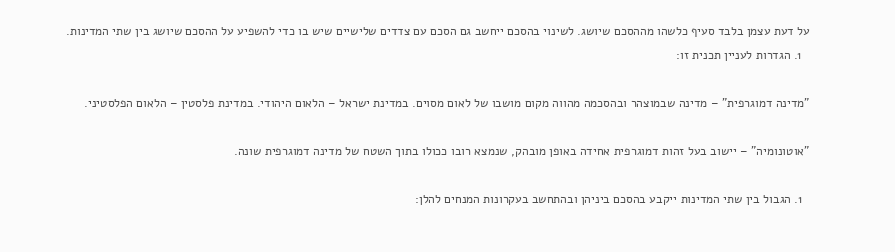על דעת עצמן בלבד סעיף כלשהו מההסכם שיושג. לשינוי בהסכם ייחשב גם הסכם עם צדדים שלישיים שיש בו כדי להשפיע על ההסכם שיושג בין שתי המדינות.
  1. הגדרות לעניין תכנית זו:

"מדינה דמוגרפית" – מדינה שבמוצהר ובהסכמה מהווה מקום מושבו של לאום מסוים. במדינת ישראל – הלאום היהודי. במדינת פלסטין – הלאום הפלסטיני.

"אוטונומיה" – יישוב בעל זהות דמוגרפית אחידה באופן מובהק, שנמצא רובו ככולו בתוך השטח של מדינה דמוגרפית שונה.

  1. הגבול בין שתי המדינות ייקבע בהסכם ביניהן ובהתחשב בעקרונות המנחים להלן: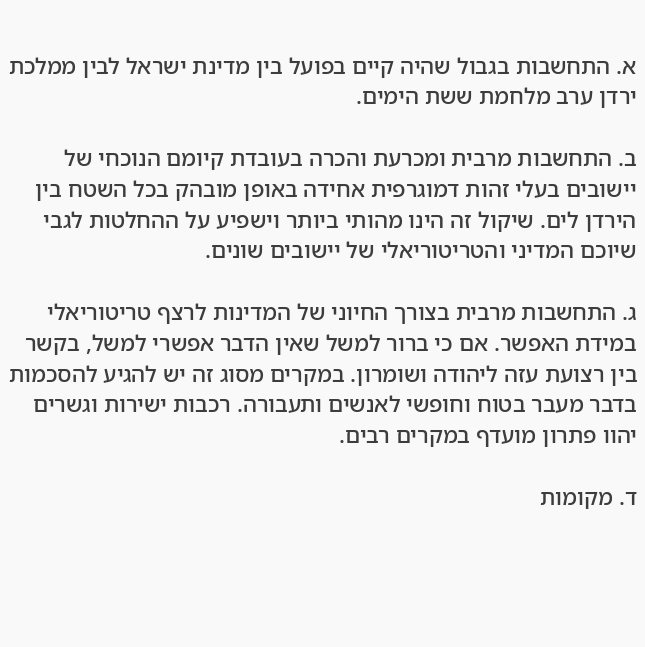א. התחשבות בגבול שהיה קיים בפועל בין מדינת ישראל לבין ממלכת ירדן ערב מלחמת ששת הימים.

ב. התחשבות מרבית ומכרעת והכרה בעובדת קיומם הנוכחי של יישובים בעלי זהות דמוגרפית אחידה באופן מובהק בכל השטח בין הירדן לים. שיקול זה הינו מהותי ביותר וישפיע על ההחלטות לגבי שיוכם המדיני והטריטוריאלי של יישובים שונים.

ג. התחשבות מרבית בצורך החיוני של המדינות לרצף טריטוריאלי במידת האפשר. אם כי ברור למשל שאין הדבר אפשרי למשל, בקשר בין רצועת עזה ליהודה ושומרון. במקרים מסוג זה יש להגיע להסכמות בדבר מעבר בטוח וחופשי לאנשים ותעבורה. רכבות ישירות וגשרים יהוו פתרון מועדף במקרים רבים.

ד. מקומות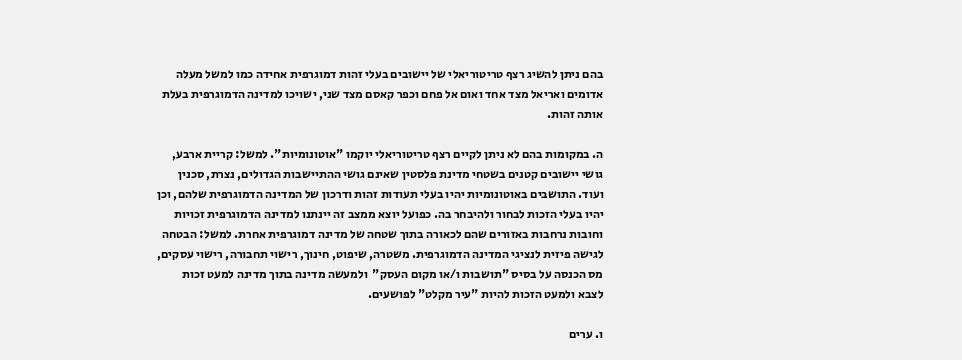בהם ניתן להשיג רצף טריטוריאלי של יישובים בעלי זהות דמוגרפית אחידה כמו למשל מעלה אדומים ואריאל מצד אחד ואום אל פחם וכפר קאסם מצד שני, ישויכו למדינה הדמוגרפית בעלת אותה זהות.

ה. במקומות בהם לא ניתן לקיים רצף טריטוריאלי יוקמו "אוטונומיות". למשל: קריית ארבע, גושי יישובים קטנים בשטחי מדינת פלסטין שאינם גושי ההתיישבות הגדולים, נצרת, סכנין ועוד. התושבים באוטונומיות יהיו בעלי תעודות זהות ודרכון של המדינה הדמוגרפית שלהם, וכן יהיו בעלי הזכות לבחור ולהיבחר בה. כפועל יוצא ממצב זה יינתנו למדינה הדמוגרפית זכויות וחובות נרחבות באזורים שהם לכאורה בתוך שטחה של מדינה דמוגרפית אחרת. למשל: הבטחה לגישה פיזית לנציגי המדינה הדמוגרפית. משטרה, שיפוט, חינוך, רישוי תחבורה, רישוי עסקים, מס הכנסה על בסיס "תושבות ו/או מקום העסק"  ולמעשה מדינה בתוך מדינה למעט זכות לצבא ולמעט הזכות להיות "עיר מקלט" לפושעים.

ו. ערים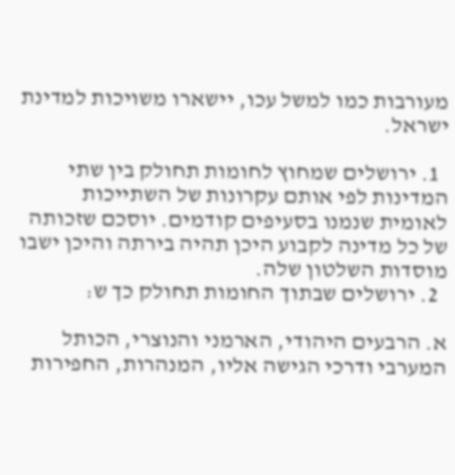מעורבות כמו למשל עכו, יישארו משויכות למדינת ישראל.

  1. ירושלים שמחוץ לחומות תחולק בין שתי המדינות לפי אותם עקרונות של השתייכות לאומית שנמנו בסעיפים קודמים. יוסכם שזכותה של כל מדינה לקבוע היכן תהיה בירתה והיכן ישבו מוסדות השלטון שלה.
  2. ירושלים שבתוך החומות תחולק כך ש:

א. הרבעים היהודי, הארמני והנוצרי, הכותל המערבי ודרכי הגישה אליו, המנהרות, החפירות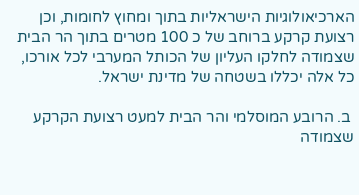הארכיאולוגיות הישראליות בתוך ומחוץ לחומות, וכן רצועת קרקע ברוחב של כ 100 מטרים בתוך הר הבית שצמודה לחלקו העליון של הכותל המערבי לכל אורכו, כל אלה יכללו בשטחה של מדינת ישראל.

 ב. הרובע המוסלמי והר הבית למעט רצועת הקרקע שצמודה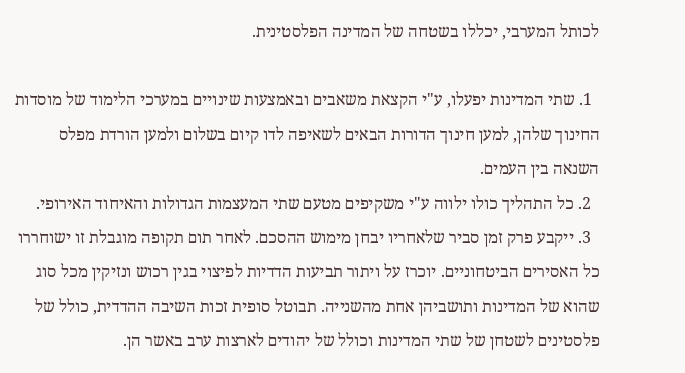לכותל המערבי, יכללו בשטחה של המדינה הפלסטינית.

  1. שתי המדינות יפעלו, ע"י הקצאת משאבים ובאמצעות שינויים במערכי הלימוד של מוסדות החינוך שלהן, למען חינוך הדורות הבאים לשאיפה לדו קיום בשלום ולמען הורדת מפלס השנאה בין העמים.
  2. כל התהליך כולו ילווה ע"י משקיפים מטעם שתי המעצמות הגדולות והאיחוד האירופי.
  3. ייקבע פרק זמן סביר שלאחריו יבחן מימוש ההסכם. לאחר תום תקופה מוגבלת זו ישוחררו כל האסירים הביטחוניים. יוכרז על ויתור תביעות הדדיות לפיצוי בגין רכוש ונזיקין מכל סוג שהוא של המדינות ותושביהן אחת מהשנייה. תבוטל סופית זכות השיבה ההדדית, כולל של פלסטינים לשטחן של שתי המדינות וכולל של יהודים לארצות ערב באשר הן.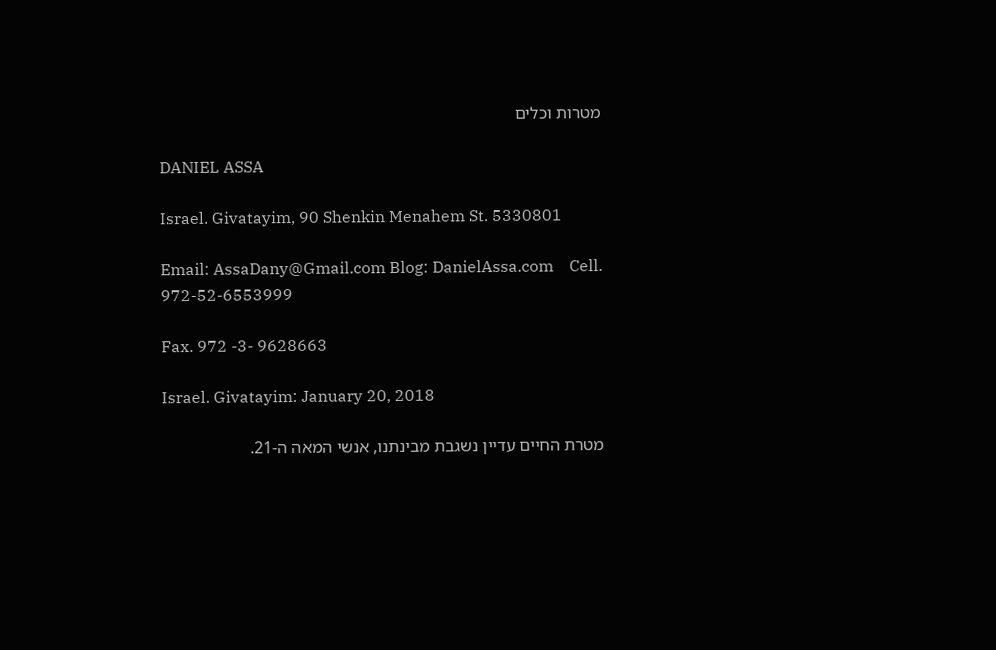מטרות וכלים

DANIEL ASSA

Israel. Givatayim, 90 Shenkin Menahem St. 5330801

Email: AssaDany@Gmail.com Blog: DanielAssa.com    Cell. 972-52-6553999

Fax. 972 -3- 9628663

Israel. Givatayim: January 20, 2018

מטרת החיים עדיין נשגבת מבינתנו, אנשי המאה ה-21.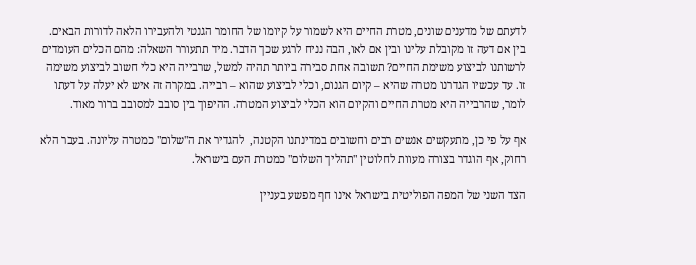לדעתם של מדענים שונים, מטרת החיים היא לשמור על קיומו של החומר הגנטי ולהעבירו הלאה לדורות הבאים. בין אם דעה זו מקובלת עלינו ובין אם לאו, הבה נניח לרגע שכך הדבר. מיד תתעורר השאלה: מהם הכלים העומדים לרשותנו לביצוע משימת החיים? תשובה אחת סבירה ביותר תהיה למשל, שרבייה היא כלי חשוב לביצוע משימה זו. עד עכשיו הגדרנו מטרה שהיא – קיום הגנום, וכלי לביצוע שהוא – רבייה. במקרה זה איש לא יעלה על דעתו לומר, שהרבייה היא מטרת החיים והקיום הוא הכלי לביצוע המטרה. ההיפוך בין סובב למסובב ברור מאוד.

אף על פי כן, מתעקשים אנשים רבים וחשובים במדינתנו הקטנה,  להגדיר את ה"שלום" כמטרה עליונה. בעבר הלא רחוק, אף הוגדר בצורה מעוות לחלוטין "תהליך השלום" כמטרת העם בישראל.

הצד השני של המפה הפוליטית בישראל אינו חף מפשע בעניין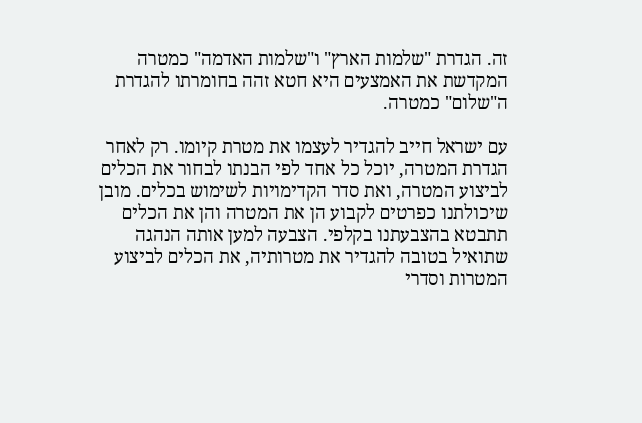זה. הגדרת "שלמות הארץ" ו"שלמות האדמה" כמטרה המקדשת את האמצעים היא חטא זהה בחומרתו להגדרת ה"שלום" כמטרה.

עם ישראל חייב להגדיר לעצמו את מטרת קיומו. רק לאחר הגדרת המטרה, יוכל כל אחד לפי הבנתו לבחור את הכלים לביצוע המטרה, ואת סדר הקדימויות לשימוש בכלים. מובן שיכולתנו כפרטים לקבוע הן את המטרה והן את הכלים תתבטא בהצבעתנו בקלפי. הצבעה למען אותה הנהגה שתואיל בטובה להגדיר את מטרותיה, את הכלים לביצוע המטרות וסדרי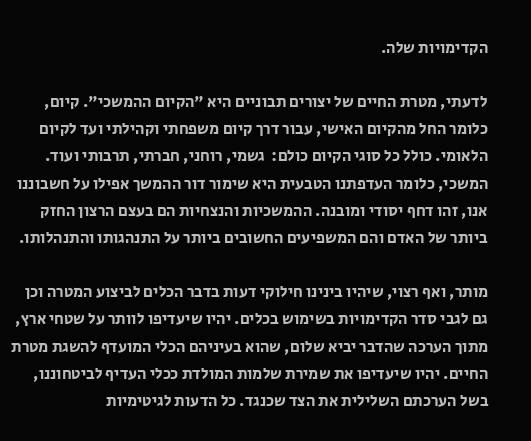הקדימויות שלה.

לדעתי, מטרת החיים של יצורים תבוניים היא "הקיום ההמשכי". קיום, כלומר החל מהקיום האישי, עבור דרך קיום משפחתי וקהילתי ועד לקיום הלאומי. כולל כל סוגי הקיום כולם:  גשמי, רוחני, חברתי, תרבותי ועוד. המשכי, כלומר העדפתנו הטבעית היא שימור דור ההמשך אפילו על חשבוננו אנו, זהו דחף יסודי ומובנה. ההמשכיות והנצחיות הם בעצם הרצון החזק ביותר של האדם והם המשפיעים החשובים ביותר על התנהגותו והתנהלותו.

מותר, ואף רצוי, שיהיו בינינו חילוקי דעות בדבר הכלים לביצוע המטרה וכן גם לגבי סדר הקדימויות בשימוש בכלים. יהיו שיעדיפו לוותר על שטחי ארץ, מתוך הערכה שהדבר יביא שלום, שהוא בעיניהם הכלי המועדף להשגת מטרת החיים. יהיו שיעדיפו את שמירת שלמות המולדת ככלי העדיף לביטחוננו, בשל הערכתם השלילית את הצד שכנגד. כל הדעות לגיטימיות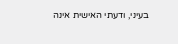בעיני, ודעתי האישית אינה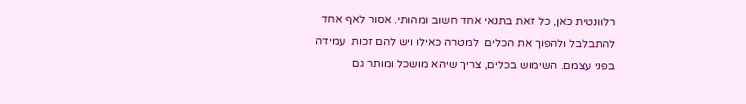רלוונטית כאן, כל זאת בתנאי אחד חשוב ומהותי. אסור לאף אחד להתבלבל ולהפוך את הכלים  למטרה כאילו ויש להם זכות  עמידה בפני עצמם. השימוש בכלים, צריך שיהא מושכל ומותר גם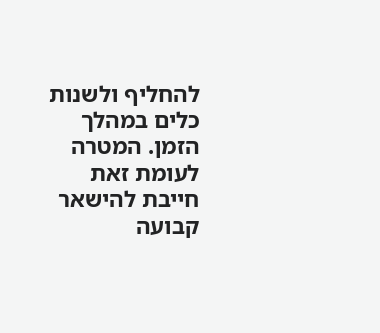להחליף ולשנות כלים במהלך הזמן. המטרה לעומת זאת חייבת להישאר קבועה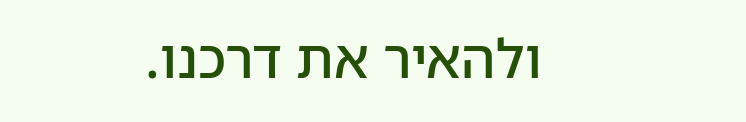ולהאיר את דרכנו.